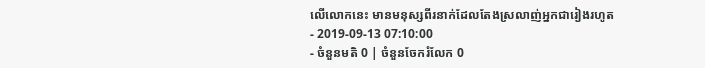លើលោកនេះ មានមនុស្សពីរនាក់ដែលតែងស្រលាញ់អ្នកជារៀងរហូត
- 2019-09-13 07:10:00
- ចំនួនមតិ 0 | ចំនួនចែករំលែក 0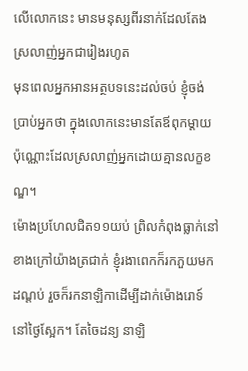លើលោកនេះ មានមនុស្សពីរនាក់ដែលតែងស្រលាញ់អ្នកជារៀងរហូត
មុនពេលអ្នកអានអត្ថបទនេះដល់ចប់ ខ្ញុំចង់ប្រាប់អ្នកថា ក្នុងលោកនេះមានតែឪពុកម្ដាយប៉ុណ្ណោះដែលស្រលាញ់អ្នកដោយគ្មានលក្ខខណ្ឌ។
ម៉ោងប្រហែលជិត១១យប់ ព្រិលកំពុងធ្លាក់នៅខាងក្រៅយ៉ាងត្រជាក់ ខ្ញុំរងាពេកក៏រកភួយមកដណ្ដប់ រួចក៏រកនាឡិកាដើម្បីដាក់ម៉ោងរោទ៍នៅថ្ងៃស្អែក។ តែចៃដន្យ នាឡិ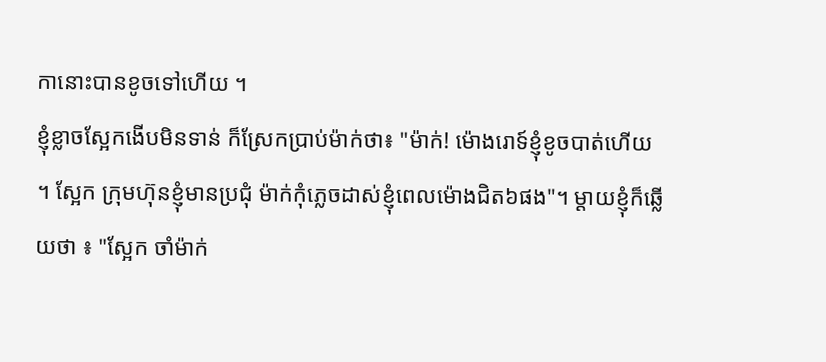កានោះបានខូចទៅហើយ ។
ខ្ញុំខ្លាចស្អែកងើបមិនទាន់ ក៏ស្រែកប្រាប់ម៉ាក់ថា៖ "ម៉ាក់! ម៉ោងរោទ៍ខ្ញុំខូចបាត់ហើយ ។ ស្អែក ក្រុមហ៊ុនខ្ញុំមានប្រជុំ ម៉ាក់កុំភ្លេចដាស់ខ្ញុំពេលម៉ោងជិត៦ផង"។ ម្ដាយខ្ញុំក៏ឆ្លើយថា ៖ "ស្អែក ចាំម៉ាក់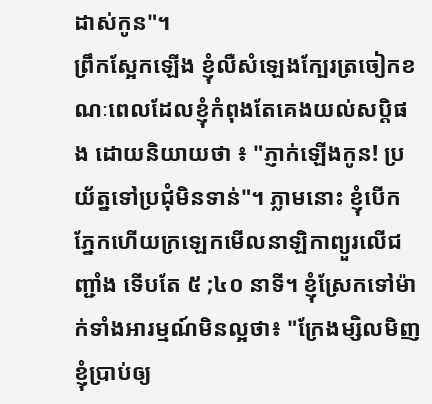ដាស់កូន"។
ព្រឹកស្អែកឡើង ខ្ញុំលឺសំឡេងក្បែរត្រចៀកខណៈពេលដែលខ្ញុំកំពុងតែគេងយល់សប្ដិផង ដោយនិយាយថា ៖ "ភ្ញាក់ឡើងកូន! ប្រយ័ត្នទៅប្រជុំមិនទាន់"។ ភ្លាមនោះ ខ្ញុំបើកភ្នែកហើយក្រឡេកមើលនាឡិកាព្យួរលើជញ្ជាំង ទើបតែ ៥ ;៤០ នាទី។ ខ្ញុំស្រែកទៅម៉ាក់ទាំងអារម្មណ៍មិនល្អថា៖ "ក្រែងម្សិលមិញ ខ្ញុំប្រាប់ឲ្យ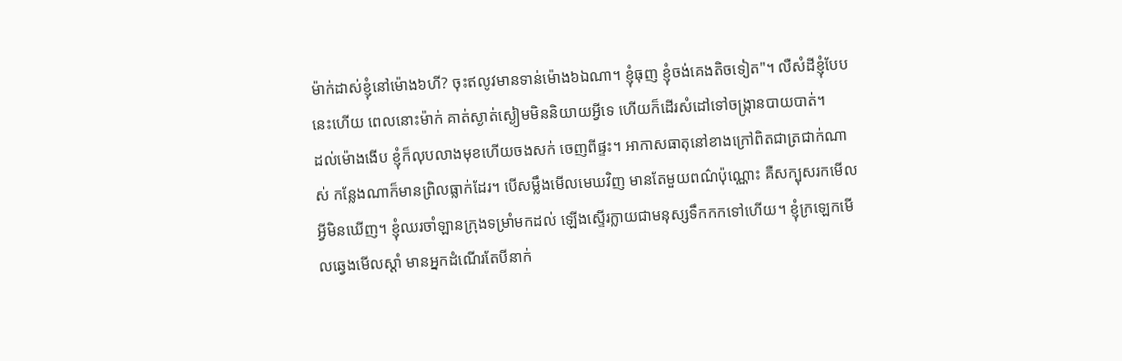ម៉ាក់ដាស់ខ្ញុំនៅម៉ោង៦ហី? ចុះឥលូវមានទាន់ម៉ោង៦ឯណា។ ខ្ញុំធុញ ខ្ញុំចង់គេងតិចទៀត"។ លឺសំដីខ្ញុំបែបនេះហើយ ពេលនោះម៉ាក់ គាត់ស្ងាត់ស្ងៀមមិននិយាយអ្វីទេ ហើយក៏ដើរសំដៅទៅចង្ក្រានបាយបាត់។
ដល់ម៉ោងងើប ខ្ញុំក៏លុបលាងមុខហើយចងសក់ ចេញពីផ្ទះ។ អាកាសធាតុនៅខាងក្រៅពិតជាត្រជាក់ណាស់ កន្លែងណាក៏មានព្រិលធ្លាក់ដែរ។ បើសម្លឹងមើលមេឃវិញ មានតែមួយពណ៌ប៉ុណ្ណោះ គឺសក្បុសរកមើលអ្វីមិនឃើញ។ ខ្ញុំឈរចាំឡានក្រុងទម្រាំមកដល់ ឡើងស្ទើរក្លាយជាមនុស្សទឹកកកទៅហើយ។ ខ្ញុំក្រឡេកមើលឆ្វេងមើលស្ដាំ មានអ្នកដំណើរតែបីនាក់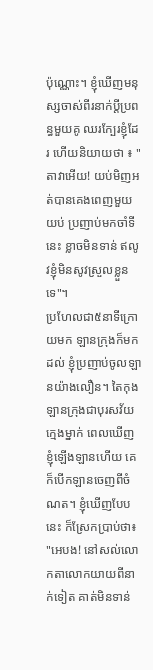ប៉ុណ្ណោះ។ ខ្ញុំឃើញមនុស្សចាស់ពីរនាក់ប្តីប្រពន្ធមួយគូ ឈរក្បែរខ្ញុំដែរ ហើយនិយាយថា ៖ "តាវាអើយ! យប់មិញអត់បានគេងពេញមួយយប់ ប្រញាប់មកចាំទីនេះ ខ្លាចមិនទាន់ ឥលូវខ្ញុំមិនសូវស្រួលខ្លួនទេ"។
ប្រហែលជា៥នាទីក្រោយមក ឡានក្រុងក៏មកដល់ ខ្ញុំប្រញាប់ចូលឡានយ៉ាងលឿន។ តៃកុងឡានក្រុងជាបុរសវ័យក្មេងម្នាក់ ពេលឃើញខ្ញុំឡើងឡានហើយ គេក៏បើកឡានចេញពីចំណត។ ខ្ញុំឃើញបែបនេះ ក៏ស្រែកប្រាប់ថា៖ "អេបង! នៅសល់លោកតាលោកយាយពីនាក់ទៀត គាត់មិនទាន់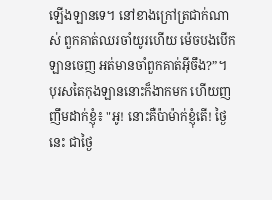ឡើងឡានទេ។ នៅខាងក្រៅត្រជាក់ណាស់ ពួកគាត់ឈរចាំយូរហើយ ម៉េចបងបើកឡានចេញ អត់មានចាំពួកគាត់អ៊ីចឹង?”។
បុរសតៃកុងឡាននោះក៏ងាកមក ហើយញញឹមដាក់ខ្ញុំ៖ "អូ! នោះគឺប៉ាម៉ាក់ខ្ញុំតើ! ថ្ងៃនេះ ជាថ្ងៃ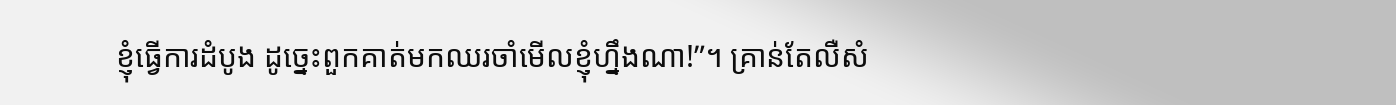ខ្ញុំធ្វើការដំបូង ដូច្នេះពួកគាត់មកឈរចាំមើលខ្ញុំហ្នឹងណា!”។ គ្រាន់តែលឺសំ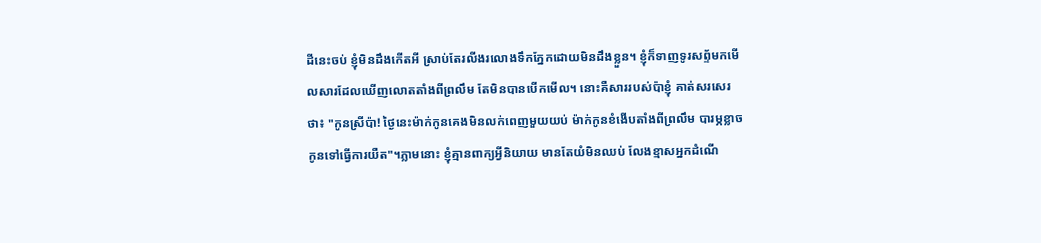ដីនេះចប់ ខ្ញុំមិនដឹងកើតអី ស្រាប់តែរលីងរលោងទឹកភ្នែកដោយមិនដឹងខ្លួន។ ខ្ញុំក៏ទាញទូរសព័្ទមកមើលសារដែលឃើញលោតតាំងពីព្រលឹម តែមិនបានបើកមើល។ នោះគឺសាររបស់ប៉ាខ្ញុំ គាត់សរសេរថា៖ "កូនស្រីប៉ា! ថ្ងៃនេះម៉ាក់កូនគេងមិនលក់ពេញមួយយប់ ម៉ាក់កូនខំងើបតាំងពីព្រលឹម បារម្ភខ្លាចកូនទៅធ្វើការយឺត"។ភ្លាមនោះ ខ្ញុំគ្មានពាក្យអ្វីនិយាយ មានតែយំមិនឈប់ លែងខ្មាសអ្នកដំណើ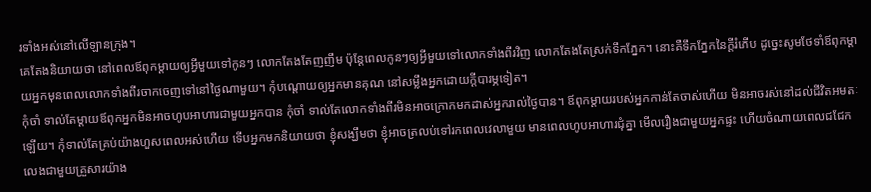រទាំងអស់នៅលើឡានក្រុង។
គេតែងនិយាយថា នៅពេលឪពុកម្ដាយឲ្យអ្វីមួយទៅកូនៗ លោកតែងតែញញឹម ប៉ុន្តែពេលកូនៗឲ្យអ្វីមួយទៅលោកទាំងពីរវិញ លោកតែងតែស្រក់ទឹកភ្នែក។ នោះគឺទឹកភ្នែកនៃក្ដីរំភើប ដូច្នេះសូមថែទាំឪពុកម្ដាយអ្នកមុនពេលលោកទាំងពីរចាកចេញទៅនៅថ្ងៃណាមួយ។ កុំបណ្ដោយឲ្យអ្នកមានគុណ នៅសម្លឹងអ្នកដោយក្តីបារម្ភទៀត។
កុំចាំ ទាល់តែម្ដាយឪពុកអ្នកមិនអាចហូបអាហារជាមួយអ្នកបាន កុំចាំ ទាល់តែលោកទាំងពីរមិនអាចក្រោកមកដាស់អ្នករាល់ថ្ងៃបាន។ ឪពុកម្ដាយរបស់អ្នកកាន់តែចាស់ហើយ មិនអាចរស់នៅដល់ជីវិតអមតៈឡើយ។ កុំទាល់តែគ្រប់យ៉ាងហួសពេលអស់ហើយ ទើបអ្នកមកនិយាយថា ខ្ញុំសង្ឃឹមថា ខ្ញុំអាចត្រលប់ទៅរកពេលវេលាមួយ មានពេលហូបអាហារជុំគ្នា មើលរឿងជាមួយអ្នកផ្ទះ ហើយចំណាយពេលជជែកលេងជាមួយគ្រួសារយ៉ាង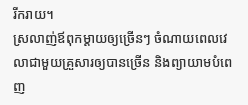រីករាយ។
ស្រលាញ់ឪពុកម្ដាយឲ្យច្រើនៗ ចំណាយពេលវេលាជាមួយគ្រួសារឲ្យបានច្រើន និងព្យាយាមបំពេញ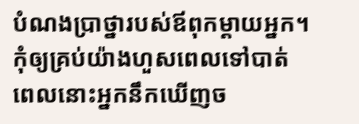បំណងប្រាថ្នារបស់ឪពុកម្ដាយអ្នក។ កុំឲ្យគ្រប់យ៉ាងហួសពេលទៅបាត់ ពេលនោះអ្នកនឹកឃើញច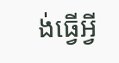ង់ធ្វើអ្វី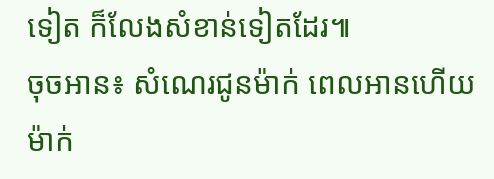ទៀត ក៏លែងសំខាន់ទៀតដែរ៕
ចុចអាន៖ សំណេរជូនម៉ាក់ ពេលអានហើយ ម៉ាក់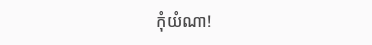កុំយំណា!